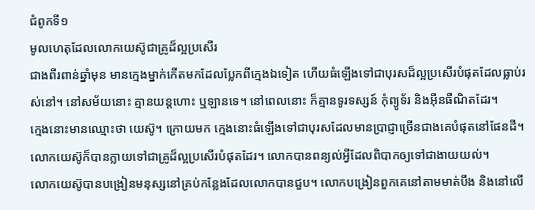ជំពូកទី១
មូលហេតុដែលលោកយេស៊ូជាគ្រូដ៏ល្អប្រសើរ
ជាងពីរពាន់ឆ្នាំមុន មានក្មេងម្នាក់កើតមកដែលប្លែកពីក្មេងឯទៀត ហើយធំឡើងទៅជាបុរសដ៏ល្អប្រសើរបំផុតដែលធ្លាប់រស់នៅ។ នៅសម័យនោះ គ្មានយន្តហោះ ឬឡានទេ។ នៅពេលនោះ ក៏គ្មានទូរទស្សន៍ កុំព្យូទ័រ និងអ៊ីនធឺណិតដែរ។
ក្មេងនោះមានឈ្មោះថា យេស៊ូ។ ក្រោយមក ក្មេងនោះធំឡើងទៅជាបុរសដែលមានប្រាជ្ញាច្រើនជាងគេបំផុតនៅផែនដី។ លោកយេស៊ូក៏បានក្លាយទៅជាគ្រូដ៏ល្អប្រសើរបំផុតដែរ។ លោកបានពន្យល់អ្វីដែលពិបាកឲ្យទៅជាងាយយល់។
លោកយេស៊ូបានបង្រៀនមនុស្សនៅគ្រប់កន្លែងដែលលោកបានជួប។ លោកបង្រៀនពួកគេនៅតាមមាត់បឹង និងនៅលើ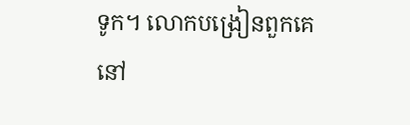ទូក។ លោកបង្រៀនពួកគេនៅ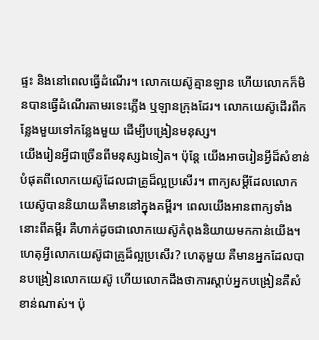ផ្ទះ និងនៅពេលធ្វើដំណើរ។ លោកយេស៊ូគ្មានឡាន ហើយលោកក៏មិនបានធ្វើដំណើរតាមរទេះភ្លើង ឬឡានក្រុងដែរ។ លោកយេស៊ូដើរពីកន្លែងមួយទៅកន្លែងមួយ ដើម្បីបង្រៀនមនុស្ស។
យើងរៀនអ្វីជាច្រើនពីមនុស្សឯទៀត។ ប៉ុន្តែ យើងអាចរៀនអ្វីដ៏សំខាន់បំផុតពីលោកយេស៊ូដែលជាគ្រូដ៏ល្អប្រសើរ។ ពាក្យសម្ដីដែលលោកយេស៊ូបាននិយាយគឺមាននៅក្នុងគម្ពីរ។ ពេលយើងអានពាក្យទាំងនោះពីគម្ពីរ គឺហាក់ដូចជាលោកយេស៊ូកំពុងនិយាយមកកាន់យើង។
ហេតុអ្វីលោកយេស៊ូជាគ្រូដ៏ល្អប្រសើរ? ហេតុមួយ គឺមានអ្នកដែលបានបង្រៀនលោកយេស៊ូ ហើយលោកដឹងថាការស្តាប់អ្នកបង្រៀនគឺសំខាន់ណាស់។ ប៉ុ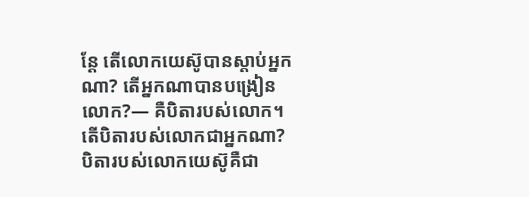ន្តែ តើលោកយេស៊ូបានស្តាប់អ្នកណា? តើអ្នកណាបានបង្រៀនលោក?— គឺបិតារបស់លោក។ តើបិតារបស់លោកជាអ្នកណា? បិតារបស់លោកយេស៊ូគឺជា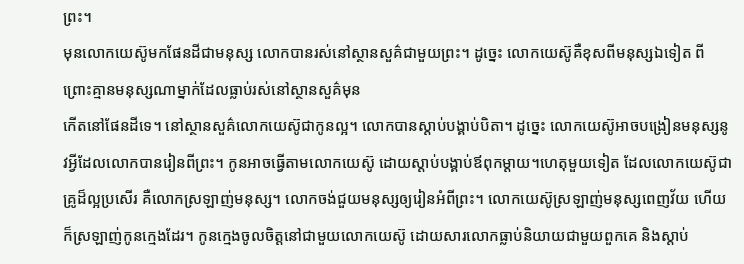ព្រះ។
មុនលោកយេស៊ូមកផែនដីជាមនុស្ស លោកបានរស់នៅស្ថានសួគ៌ជាមួយព្រះ។ ដូច្នេះ លោកយេស៊ូគឺខុសពីមនុស្សឯទៀត ពីព្រោះគ្មានមនុស្សណាម្នាក់ដែលធ្លាប់រស់នៅស្ថានសួគ៌មុន
កើតនៅផែនដីទេ។ នៅស្ថានសួគ៌លោកយេស៊ូជាកូនល្អ។ លោកបានស្តាប់បង្គាប់បិតា។ ដូច្នេះ លោកយេស៊ូអាចបង្រៀនមនុស្សនូវអ្វីដែលលោកបានរៀនពីព្រះ។ កូនអាចធ្វើតាមលោកយេស៊ូ ដោយស្តាប់បង្គាប់ឪពុកម្ដាយ។ហេតុមួយទៀត ដែលលោកយេស៊ូជាគ្រូដ៏ល្អប្រសើរ គឺលោកស្រឡាញ់មនុស្ស។ លោកចង់ជួយមនុស្សឲ្យរៀនអំពីព្រះ។ លោកយេស៊ូស្រឡាញ់មនុស្សពេញវ័យ ហើយក៏ស្រឡាញ់កូនក្មេងដែរ។ កូនក្មេងចូលចិត្តនៅជាមួយលោកយេស៊ូ ដោយសារលោកធ្លាប់និយាយជាមួយពួកគេ និងស្តាប់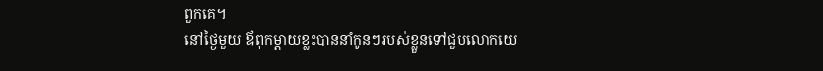ពួកគេ។
នៅថ្ងៃមួយ ឪពុកម្ដាយខ្លះបាននាំកូនៗរបស់ខ្លួនទៅជួបលោកយេ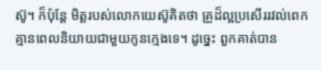ស៊ូ។ ក៏ប៉ុន្តែ មិត្តរបស់លោកយេស៊ូគិតថា គ្រូដ៏ល្អប្រសើររវល់ពេក គ្មានពេលនិយាយជាមួយកូនក្មេងទេ។ ដូច្នេះ ពួកគាត់បាន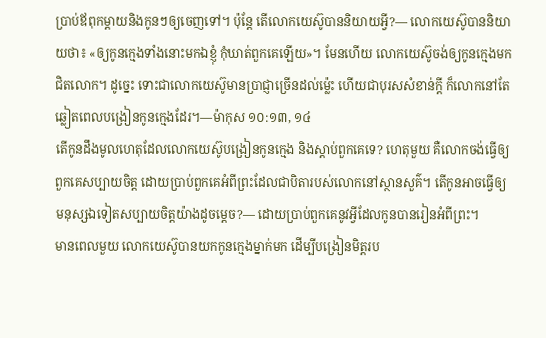ប្រាប់ឪពុកម្ដាយនិងកូនៗឲ្យចេញទៅ។ ប៉ុន្តែ តើលោកយេស៊ូបាននិយាយអ្វី?— លោកយេស៊ូបាននិយាយថា៖ «ឲ្យកូនក្មេងទាំងនោះមកឯខ្ញុំ កុំឃាត់ពួកគេឡើយ»។ មែនហើយ លោកយេស៊ូចង់ឲ្យកូនក្មេងមកជិតលោក។ ដូច្នេះ ទោះជាលោកយេស៊ូមានប្រាជ្ញាច្រើនដល់ម៉្លេះ ហើយជាបុរសសំខាន់ក្ដី ក៏លោកនៅតែឆ្លៀតពេលបង្រៀនកូនក្មេងដែរ។—ម៉ាកុស ១០:១៣, ១៤
តើកូនដឹងមូលហេតុដែលលោកយេស៊ូបង្រៀនកូនក្មេង និងស្តាប់ពួកគេទេ? ហេតុមួយ គឺលោកចង់ធ្វើឲ្យពួកគេសប្បាយចិត្ត ដោយប្រាប់ពួកគេអំពីព្រះដែលជាបិតារបស់លោកនៅស្ថានសួគ៌។ តើកូនអាចធ្វើឲ្យមនុស្សឯទៀតសប្បាយចិត្តយ៉ាងដូចម្ដេច?— ដោយប្រាប់ពួកគេនូវអ្វីដែលកូនបានរៀនអំពីព្រះ។
មានពេលមួយ លោកយេស៊ូបានយកកូនក្មេងម្នាក់មក ដើម្បីបង្រៀនមិត្តរប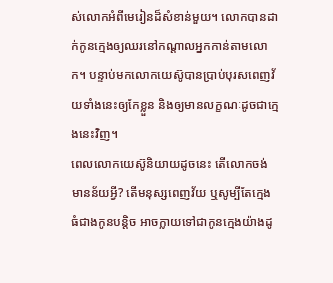ស់លោកអំពីមេរៀនដ៏សំខាន់មួយ។ លោកបានដាក់កូនក្មេងឲ្យឈរនៅកណ្ដាលអ្នកកាន់តាមលោក។ បន្ទាប់មកលោកយេស៊ូបានប្រាប់បុរសពេញវ័យទាំងនេះឲ្យកែខ្លួន និងឲ្យមានលក្ខណៈដូចជាក្មេងនេះវិញ។
ពេលលោកយេស៊ូនិយាយដូចនេះ តើលោកចង់មានន័យអ្វី? តើមនុស្សពេញវ័យ ឬសូម្បីតែក្មេងធំជាងកូនបន្តិច អាចក្លាយទៅជាកូនក្មេងយ៉ាងដូ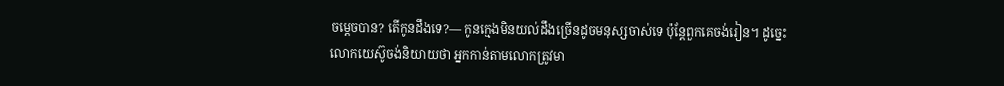ចម្ដេចបាន? តើកូនដឹងទេ?— កូនក្មេងមិនយល់ដឹងច្រើនដូចមនុស្សចាស់ទេ ប៉ុន្តែពួកគេចង់រៀន។ ដូច្នេះ លោកយេស៊ូចង់និយាយថា អ្នកកាន់តាមលោកត្រូវមា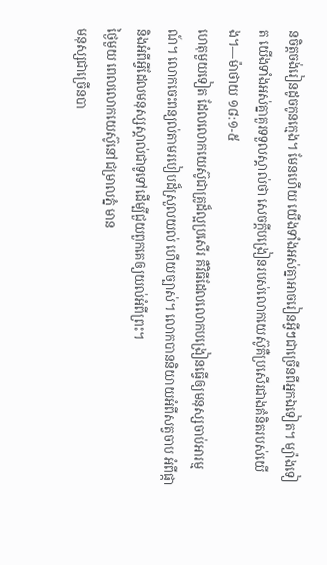នចិត្តចង់រៀនដូចកូនក្មេង។ មែនហើយ យើងទាំងអស់គ្នាអាចរៀនអ្វីៗជាច្រើនពីអ្នកឯទៀត។ ម្យ៉ាងទៀត យើងទាំងអស់គ្នាគួរទទួលស្គាល់ថា សេចក្ដីបង្រៀនរបស់លោកយេស៊ូគឺប្រសើរជាងគំនិតរបស់យើង។—ម៉ាថាយ ១៨:១-៥
ហេតុមួយទៀត ដែលលោកយេស៊ូជាគ្រូដ៏ល្អប្រសើរ គឺវិធីដែលលោកបង្រៀនធ្វើឲ្យមនុស្សចាប់អារម្មណ៍។ លោកចេះពន្យល់តាមរបៀបដ៏ស្រួលយល់ ហើយច្បាស់។ លោកបាននិយាយអំពីសត្វចាប អំពីផ្កា និងអំពីអ្វីដែលមនុស្សស្គាល់ជាទូទៅដើម្បីជួយពួកគេឲ្យយល់អំពីព្រះ។
ថ្ងៃមួយ ពេលលោកយេស៊ូនៅជម្រាលភ្នំ មាន
មនុស្សជាច្រើនបា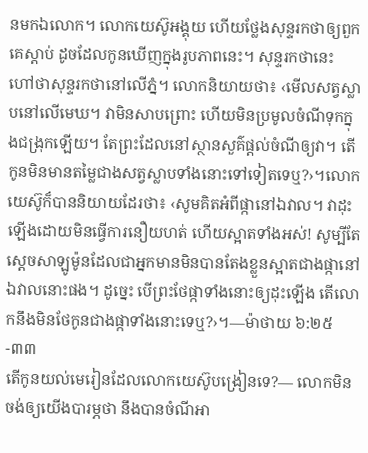នមកឯលោក។ លោកយេស៊ូអង្គុយ ហើយថ្លែងសុន្ទរកថាឲ្យពួកគេស្តាប់ ដូចដែលកូនឃើញក្នុងរូបភាពនេះ។ សុន្ទរកថានេះ ហៅថាសុន្ទរកថានៅលើភ្នំ។ លោកនិយាយថា៖ ‹មើលសត្វស្លាបនៅលើមេឃ។ វាមិនសាបព្រោះ ហើយមិនប្រមូលចំណីទុកក្នុងជង្រុកឡើយ។ តែព្រះដែលនៅស្ថានសួគ៌ផ្ដល់ចំណីឲ្យវា។ តើកូនមិនមានតម្លៃជាងសត្វស្លាបទាំងនោះទៅទៀតទេឬ?›។លោកយេស៊ូក៏បាននិយាយដែរថា៖ ‹សូមគិតអំពីផ្កានៅឯវាល។ វាដុះឡើងដោយមិនធ្វើការនឿយហត់ ហើយស្អាតទាំងអស់! សូម្បីតែស្ដេចសាឡូម៉ូនដែលជាអ្នកមានមិនបានតែងខ្លួនស្អាតជាងផ្កានៅឯវាលនោះផង។ ដូច្នេះ បើព្រះថែផ្កាទាំងនោះឲ្យដុះឡើង តើលោកនឹងមិនថែកូនជាងផ្កាទាំងនោះទេឬ?›។—ម៉ាថាយ ៦:២៥-៣៣
តើកូនយល់មេរៀនដែលលោកយេស៊ូបង្រៀនទេ?— លោកមិនចង់ឲ្យយើងបារម្ភថា នឹងបានចំណីអា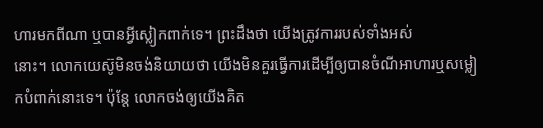ហារមកពីណា ឬបានអ្វីស្លៀកពាក់ទេ។ ព្រះដឹងថា យើងត្រូវការរបស់ទាំងអស់
នោះ។ លោកយេស៊ូមិនចង់និយាយថា យើងមិនគួរធ្វើការដើម្បីឲ្យបានចំណីអាហារឬសម្លៀកបំពាក់នោះទេ។ ប៉ុន្តែ លោកចង់ឲ្យយើងគិត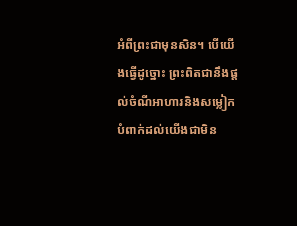អំពីព្រះជាមុនសិន។ បើយើងធ្វើដូច្នោះ ព្រះពិតជានឹងផ្ដល់ចំណីអាហារនិងសម្លៀកបំពាក់ដល់យើងជាមិន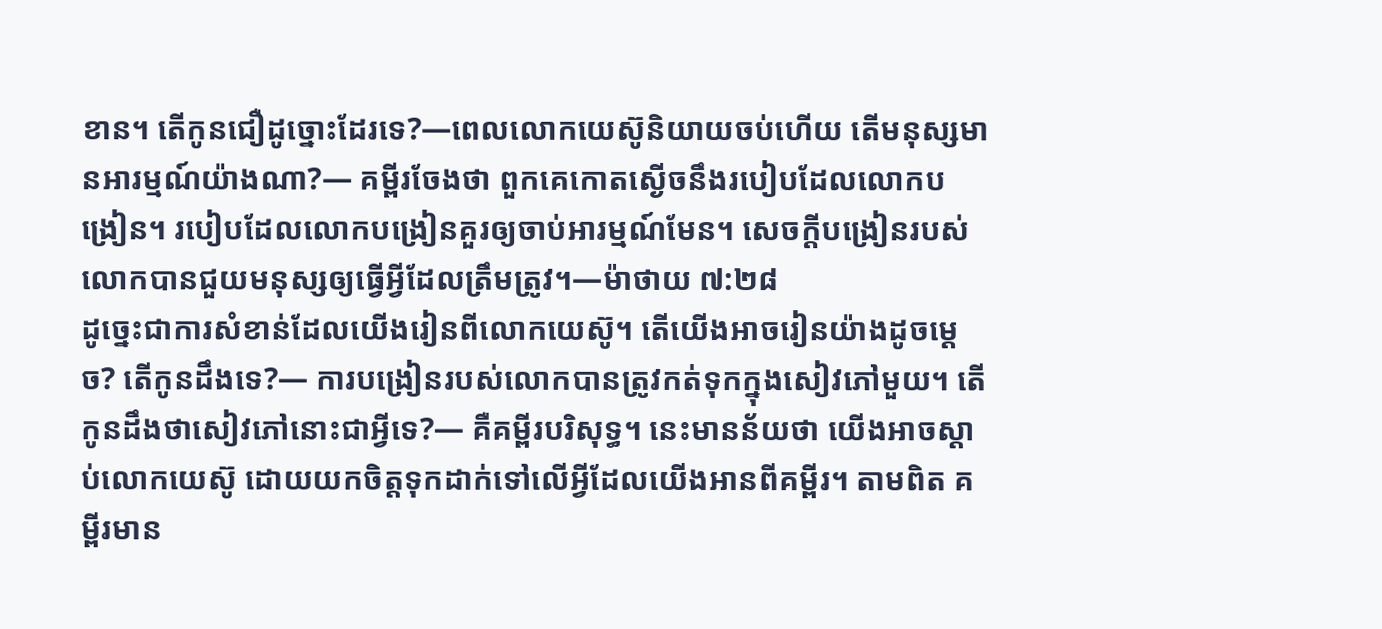ខាន។ តើកូនជឿដូច្នោះដែរទេ?—ពេលលោកយេស៊ូនិយាយចប់ហើយ តើមនុស្សមានអារម្មណ៍យ៉ាងណា?— គម្ពីរចែងថា ពួកគេកោតស្ងើចនឹងរបៀបដែលលោកបង្រៀន។ របៀបដែលលោកបង្រៀនគួរឲ្យចាប់អារម្មណ៍មែន។ សេចក្ដីបង្រៀនរបស់លោកបានជួយមនុស្សឲ្យធ្វើអ្វីដែលត្រឹមត្រូវ។—ម៉ាថាយ ៧:២៨
ដូច្នេះជាការសំខាន់ដែលយើងរៀនពីលោកយេស៊ូ។ តើយើងអាចរៀនយ៉ាងដូចម្ដេច? តើកូនដឹងទេ?— ការបង្រៀនរបស់លោកបានត្រូវកត់ទុកក្នុងសៀវភៅមួយ។ តើកូនដឹងថាសៀវភៅនោះជាអ្វីទេ?— គឺគម្ពីរបរិសុទ្ធ។ នេះមានន័យថា យើងអាចស្តាប់លោកយេស៊ូ ដោយយកចិត្តទុកដាក់ទៅលើអ្វីដែលយើងអានពីគម្ពីរ។ តាមពិត គម្ពីរមាន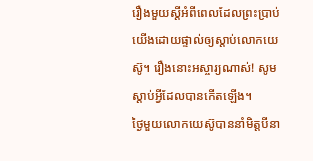រឿងមួយស្ដីអំពីពេលដែលព្រះប្រាប់យើងដោយផ្ទាល់ឲ្យស្តាប់លោកយេស៊ូ។ រឿងនោះអស្ចារ្យណាស់! សូមស្តាប់អ្វីដែលបានកើតឡើង។
ថ្ងៃមួយលោកយេស៊ូបាននាំមិត្តបីនា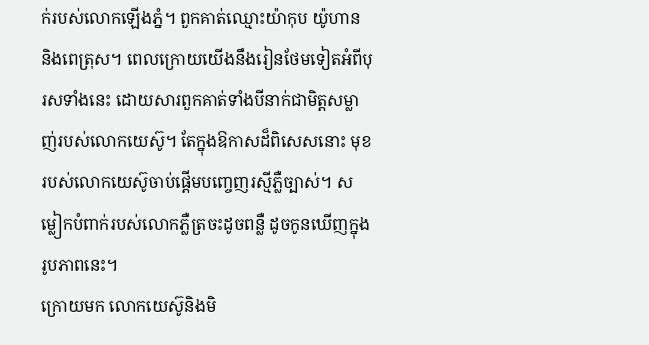ក់របស់លោកឡើងភ្នំ។ ពួកគាត់ឈ្មោះយ៉ាកុប យ៉ូហាន និងពេត្រុស។ ពេលក្រោយយើងនឹងរៀនថែមទៀតអំពីបុរសទាំងនេះ ដោយសារពួកគាត់ទាំងបីនាក់ជាមិត្តសម្លាញ់របស់លោកយេស៊ូ។ តែក្នុងឱកាសដ៏ពិសេសនោះ មុខរបស់លោកយេស៊ូចាប់ផ្ដើមបញ្ចេញរស្មីភ្លឺច្បាស់។ សម្លៀកបំពាក់របស់លោកភ្លឺត្រចះដូចពន្លឺ ដូចកូនឃើញក្នុងរូបភាពនេះ។
ក្រោយមក លោកយេស៊ូនិងមិ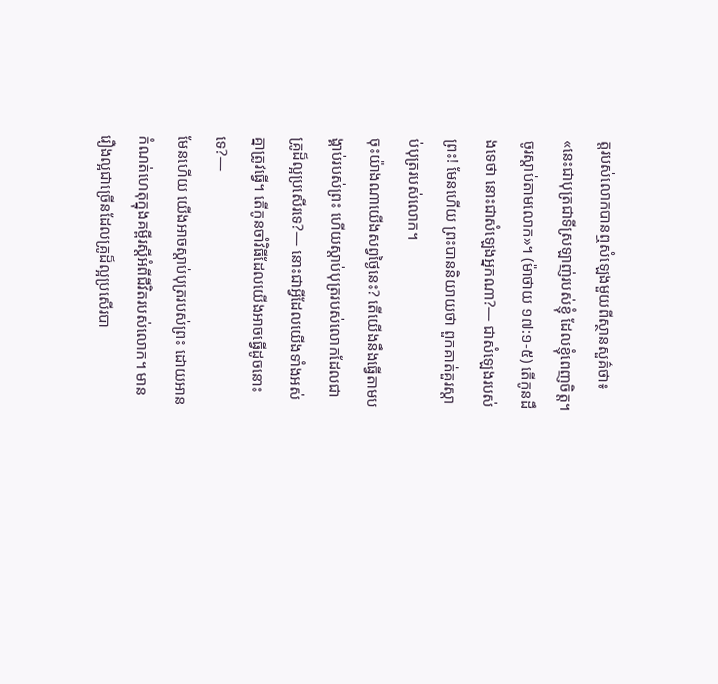ត្តរបស់លោកបានឮសំឡេងមួយពីស្ថានសួគ៌ថា៖ «នេះជាបុត្រជាទីស្រឡាញ់របស់ខ្ញុំ ដែលខ្ញុំពេញចិត្ត។ ចូរស្តាប់តាមលោក»។ (ម៉ាថាយ ១៧:១-៥) តើកូនដឹងទេថា នោះជាសំឡេងអ្នកណា?— ជាសំឡេងរបស់ព្រះ! មែនហើយ ព្រះបាននិយាយថា ពួកគាត់គួរស្តាប់បុត្ររបស់លោក។
ចុះយ៉ាងណាយើងសព្វថ្ងៃនេះ? តើយើងនឹងធ្វើតាមបង្គាប់របស់ព្រះ ហើយស្តាប់បុត្ររបស់លោកដែលជាគ្រូដ៏ល្អប្រសើរទេ?— នោះជាអ្វីដែលយើងទាំងអស់គ្នាត្រូវធ្វើ។ តើកូនចាំវិធីដែលយើងអាចធ្វើដូចនោះទេ?—
មែនហើយ យើងអាចស្តាប់បុត្ររបស់ព្រះ ដោយអានកំណត់ហេតុក្នុងគម្ពីរស្ដីអំពីជីវិតរបស់លោក។ មានរឿងល្អជាច្រើនដែលគ្រូដ៏ល្អប្រសើរបា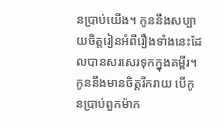នប្រាប់យើង។ កូននឹងសប្បាយចិត្តរៀនអំពីរឿងទាំងនេះដែលបានសរសេរទុកក្នុងគម្ពីរ។ កូននឹងមានចិត្តរីករាយ បើកូនប្រាប់ពួកម៉ាក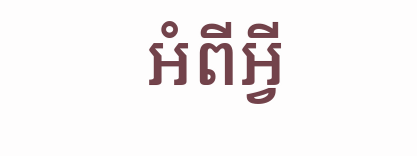អំពីអ្វី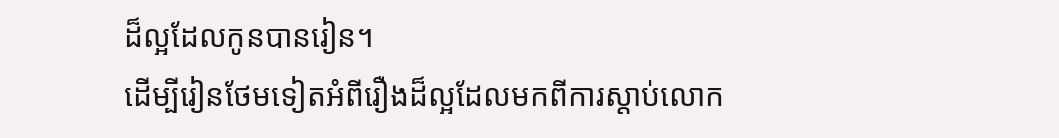ដ៏ល្អដែលកូនបានរៀន។
ដើម្បីរៀនថែមទៀតអំពីរឿងដ៏ល្អដែលមកពីការស្តាប់លោក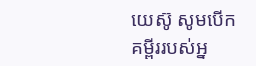យេស៊ូ សូមបើកគម្ពីររបស់អ្ន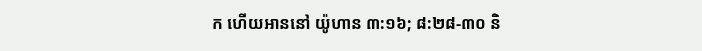ក ហើយអាននៅ យ៉ូហាន ៣:១៦; ៨:២៨-៣០ និ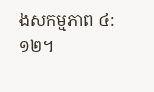ងសកម្មភាព ៤:១២។